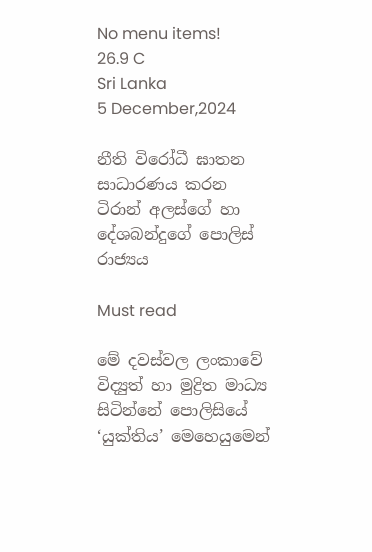No menu items!
26.9 C
Sri Lanka
5 December,2024

නීති විරෝධී ඝාතන සාධාරණය කරන ටිරාන් අලස්ගේ හා දේශබන්දුගේ පොලිස් රාජ්‍යය

Must read

මේ දවස්වල ලංකාවේ විද්‍යුත් හා මුද්‍රිත මාධ්‍ය සිටින්නේ පොලිසියේ ‘යුක්තිය’ මෙහෙයුමෙන්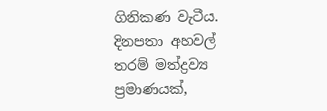ගිනිකණ වැටීය. දිනපතා අහවල් තරම් මත්ද්‍රව්‍ය ප්‍රමාණයක්,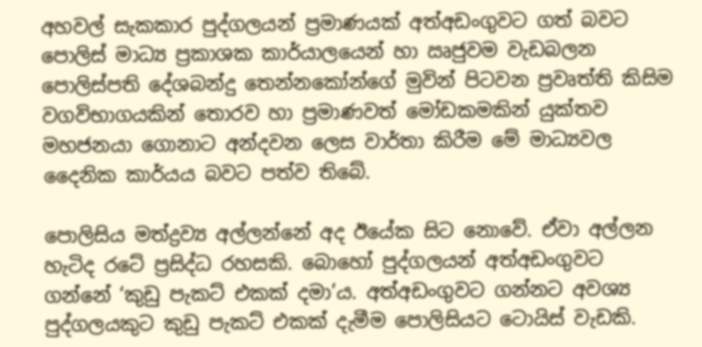අහවල් සැකකාර පුද්ගලයන් ප්‍රමාණයක් අත්අඩංගුවට ගත් බවට පොලිස් මාධ්‍ය ප්‍රකාශක කාර්යාලයෙන් හා ඍජුවම වැඩබලන පොලිස්පති දේශබන්දු තෙන්නකෝන්ගේ මුවින් පිටවන ප්‍රවෘත්ති කිසිම වගවිභාගයකින් තොරව හා ප්‍රමාණවත් මෝඩකමකින් යුක්තව මහජනයා ගොනාට අන්දවන ලෙස වාර්තා කිරීම මේ මාධ්‍යවල දෛනික කාර්යය බවට පත්ව තිබේ.

පොලිසිය මත්ද්‍රව්‍ය අල්ලන්නේ අද ඊයේක සිට නොවේ. ඒවා අල්ලන හැටිද රටේ ප්‍රසිද්ධ රහසකි. බොහෝ පුද්ගලයන් අත්අඩංගුවට ගන්නේ ‘කුඩු පැකට් එකක් දමා’ය. අත්අඩංගුවට ගන්නට අවශ්‍ය පුද්ගලයකුට කුඩු පැකට් එකක් දැමීම පොලිසියට ටොයිස් වැඩකි.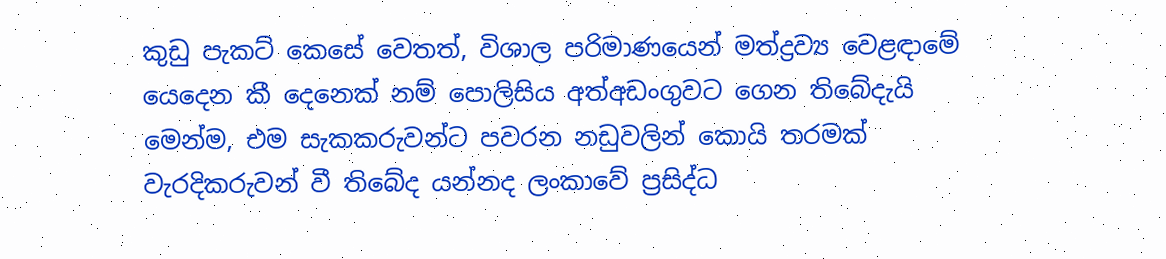කුඩු පැකට් කෙසේ වෙතත්, විශාල පරිමාණයෙන් මත්ද්‍රව්‍ය වෙළඳාමේ යෙදෙන කී දෙනෙක් නම් පොලිසිය අත්අඩංගුවට ගෙන තිබේදැයි මෙන්ම, එම සැකකරුවන්ට පවරන නඩුවලින් කොයි තරමක් වැරදිකරුවන් වී තිබේද යන්නද ලංකාවේ ප්‍රසිද්ධ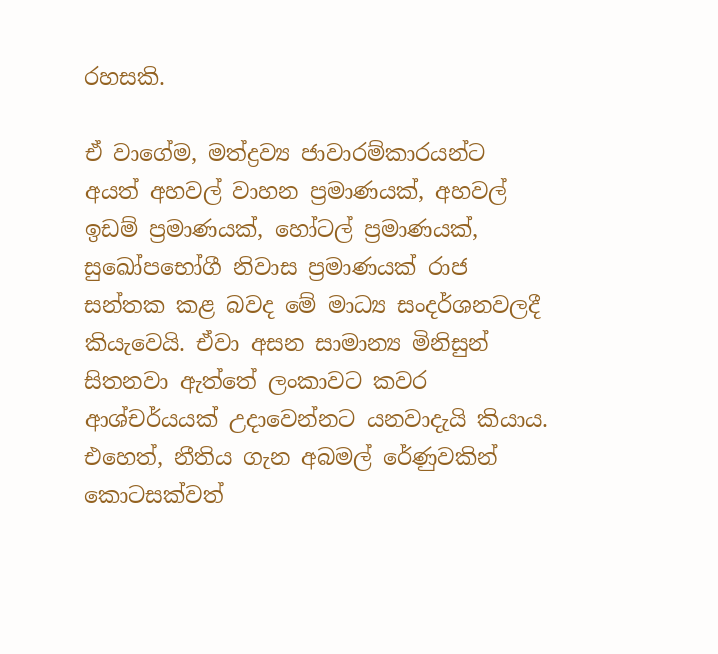රහසකි.

ඒ වාගේම, මත්ද්‍රව්‍ය ජාවාරම්කාරයන්ට අයත් අහවල් වාහන ප්‍රමාණයක්, අහවල් ඉඩම් ප්‍රමාණයක්, හෝටල් ප්‍රමාණයක්, සුඛෝපභෝගී නිවාස ප්‍රමාණයක් රාජ සන්තක කළ බවද මේ මාධ්‍ය සංදර්ශනවලදී කියැවෙයි. ඒවා අසන සාමාන්‍ය මිනිසුන් සිතනවා ඇත්තේ ලංකාවට කවර ආශ්චර්යයක් උදාවෙන්නට යනවාදැයි කියාය. එහෙත්, නීතිය ගැන අබමල් රේණුවකින් කොටසක්වත්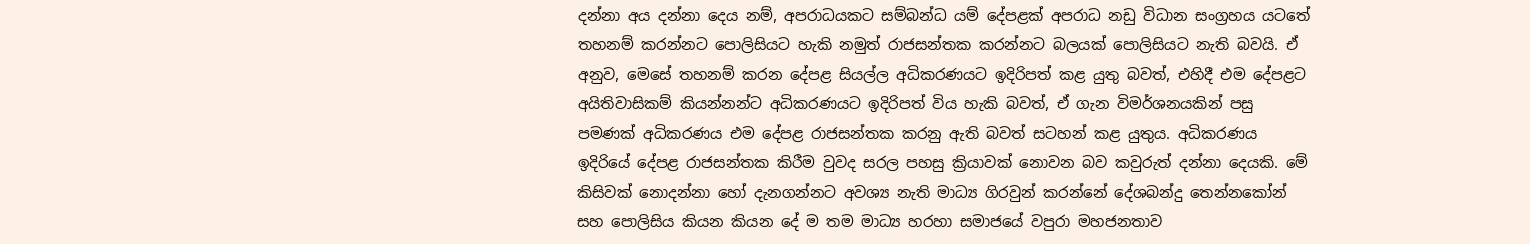දන්නා අය දන්නා දෙය නම්, අපරාධයකට සම්බන්ධ යම් දේපළක් අපරාධ නඩු විධාන සංග්‍රහය යටතේ තහනම් කරන්නට පොලිසියට හැකි නමුත් රාජසන්තක කරන්නට බලයක් පොලිසියට නැති බවයි. ඒ අනුව, මෙසේ තහනම් කරන දේපළ සියල්ල අධිකරණයට ඉදිරිපත් කළ යුතු බවත්, එහිදී එම දේපළට අයිතිවාසිකම් කියන්නන්ට අධිකරණයට ඉදිරිපත් විය හැකි බවත්, ඒ ගැන විමර්ශනයකින් පසු පමණක් අධිකරණය එම දේපළ රාජසන්තක කරනු ඇති බවත් සටහන් කළ යුතුය. අධිකරණය ඉදිරියේ දේපළ රාජසන්තක කිරීම වුවද සරල පහසු ක්‍රියාවක් නොවන බව කවුරුත් දන්නා දෙයකි. මේ කිසිවක් නොදන්නා හෝ දැනගන්නට අවශ්‍ය නැති මාධ්‍ය ගිරවුන් කරන්නේ දේශබන්දු තෙන්නකෝන් සහ පොලිසිය කියන කියන දේ ම තම මාධ්‍ය හරහා සමාජයේ වපුරා මහජනතාව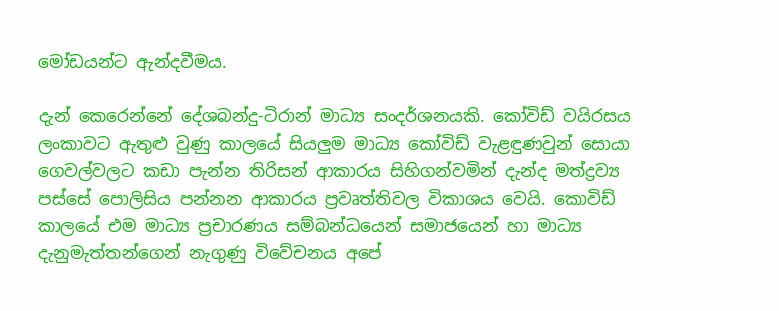මෝඩයන්ට ඇන්දවීමය.

දැන් කෙරෙන්නේ දේශබන්දු-ටිරාන් මාධ්‍ය සංදර්ශනයකි. කෝවිඩ් වයිරසය ලංකාවට ඇතුළු වුණු කාලයේ සියලුම මාධ්‍ය කෝවිඩ් වැළඳුණවුන් සොයා ගෙවල්වලට කඩා පැන්න තිරිසන් ආකාරය සිහිගන්වමින් දැන්ද මත්ද්‍රව්‍ය පස්සේ පොලිසිය පන්නන ආකාරය ප්‍රවෘත්තිවල විකාශය වෙයි. කොවිඩ් කාලයේ එම මාධ්‍ය ප්‍රචාරණය සම්බන්ධයෙන් සමාජයෙන් හා මාධ්‍ය දැනුමැත්තන්ගෙන් නැගුණු විවේචනය අපේ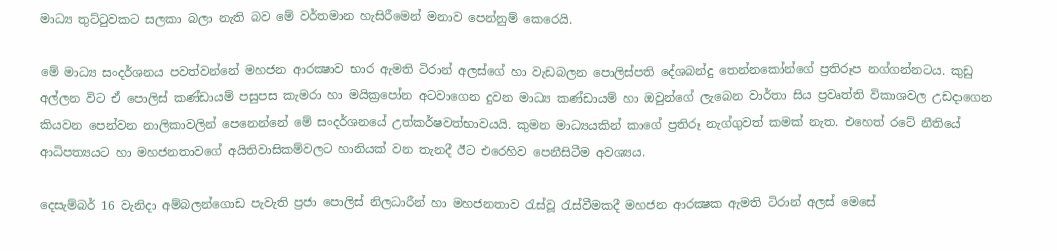මාධ්‍ය තුට්ටුවකට සලකා බලා නැති බව මේ වර්තමාන හැසිරීමෙන් මනාව පෙන්නුම් කෙරෙයි.

මේ මාධ්‍ය සංදර්ශනය පවත්වන්නේ මහජන ආරක්‍ෂාව භාර ඇමති ටිරාන් අලස්ගේ හා වැඩබලන පොලිස්පති දේශබන්දු තෙන්නකෝන්ගේ ප්‍රතිරූප නග්ගන්නටය. කුඩු අල්ලන විට ඒ පොලිස් කණ්ඩායම් පසුපස කැමරා හා මයික්‍රපෝන අටවාගෙන දුවන මාධ්‍ය කණ්ඩායම් හා ඔවුන්ගේ ලැබෙන වාර්තා සිය ප්‍රවෘත්ති විකාශවල උඩදාගෙන කියවන පෙන්වන නාලිකාවලින් පෙනෙන්නේ මේ සංදර්ශනයේ උත්කර්ෂවත්භාවයයි. කුමන මාධ්‍යයකින් කාගේ ප්‍රතිරූ නැග්ගුවත් කමක් නැත. එහෙත් රටේ නීතියේ ආධිපත්‍යයට හා මහජනතාවගේ අයිතිවාසිකම්වලට හානියක් වන තැනදී ඊට එරෙහිව පෙනීසිටීම අවශ්‍යය.

දෙසැම්බර් 16 වැනිදා අම්බලන්ගොඩ පැවැති ප්‍රජා පොලිස් නිලධාරීන් හා මහජනතාව රැස්වූ රැස්වීමකදී මහජන ආරක්‍ෂක ඇමති ටිරාන් අලස් මෙසේ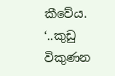කීවේය.
‘..කුඩු විකුණන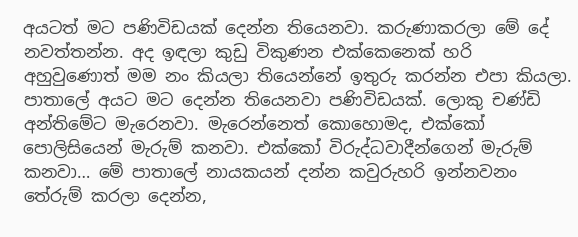අයටත් මට පණිවිඩයක් දෙන්න තියෙනවා. කරුණාකරලා මේ දේ නවත්තන්න. අද ඉඳලා කුඩු විකුණන එක්කෙනෙක් හරි අහුවුණොත් මම නං කියලා තියෙන්නේ ඉතුරු කරන්න එපා කියලා. පාතාලේ අයට මට දෙන්න තියෙනවා පණිවිඩයක්. ලොකු චණ්ඩි අන්තිමේට මැරෙනවා. මැරෙන්නෙත් කොහොමද, එක්කෝ පොලිසියෙන් මැරුම් කනවා. එක්කෝ විරුද්ධවාදීන්ගෙන් මැරුම් කනවා… මේ පාතාලේ නායකයන් දන්න කවුරුහරි ඉන්නවනං තේරුම් කරලා දෙන්න,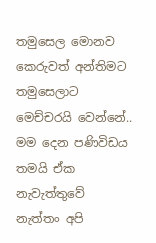තමුසෙල මොනව කෙරුවත් අන්තිමට තමුසෙලාට මෙච්චරයි වෙන්නේ.. මම දෙන පණිවිඩය තමයි ඒක නැවැත්තුවේ නැත්තං අපි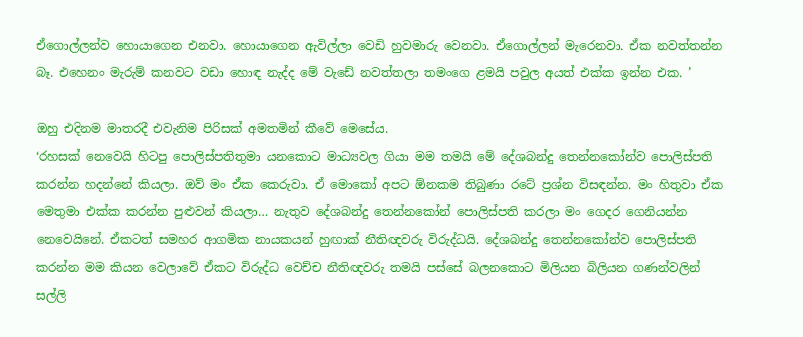ඒගොල්ලන්ව හොයාගෙන එනවා. හොයාගෙන ඇවිල්ලා වෙඩි හුවමාරු වෙනවා. ඒගොල්ලන් මැරෙනවා. ඒක නවත්තන්න බෑ. එහෙනං මැරුම් කනවට වඩා හොඳ නැද්ද මේ වැඩේ නවත්තලා තමංගෙ ළමයි පවුල අයත් එක්ක ඉන්න එක. ’

ඔහු එදිනම මාතරදී එවැනිම පිරිසක් අමතමින් කීවේ මෙසේය.
‘රහසක් නෙවෙයි හිටපු පොලිස්පතිතුමා යනකොට මාධ්‍යවල ගියා මම තමයි මේ දේශබන්දු තෙන්නකෝන්ව පොලිස්පති කරන්න හදන්නේ කියලා. ඔව් මං ඒක කෙරුවා. ඒ මොකෝ අපට ඕනකම තිබුණා රටේ ප්‍රශ්න විසඳන්න. මං හිතුවා ඒක මෙතුමා එක්ක කරන්න පුළුවන් කියලා… නැතුව දේශබන්දු තෙන්නකෝන් පොලිස්පති කරලා මං ගෙදර ගෙනියන්න නෙවෙයිනේ. ඒකටත් සමහර ආගමික නායකයන් හුඟාක් නීතිඥවරු විරුද්ධයි. දේශබන්දු තෙන්නකෝන්ව පොලිස්පති කරන්න මම කියන වෙලාවේ ඒකට විරුද්ධ වෙච්ච නීතිඥවරු තමයි පස්සේ බලනකොට මිලියන බිලියන ගණන්වලින් සල්ලි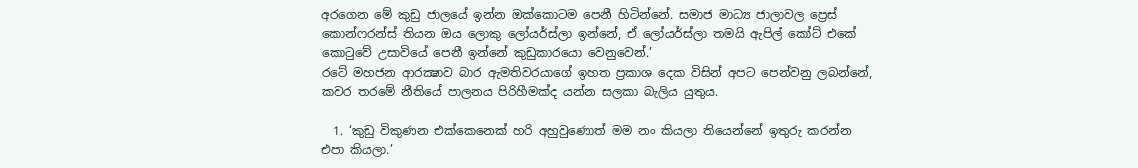අරගෙන මේ කුඩු ජාලයේ ඉන්න ඔක්කොටම පෙනී හිටින්නේ. සමාජ මාධ්‍ය ජාලාවල ප්‍රෙස් කොන්ෆරන්ස් තියන ඔය ලොකු ලෝයර්ස්ලා ඉන්නේ, ඒ ලෝයර්ස්ලා තමයි ඇපිල් කෝට් එකේ කොටුවේ උසාවියේ පෙනී ඉන්නේ කුඩුකාරයො වෙනුවෙන්.’
රටේ මහජන ආරක්‍ෂාව බාර ඇමතිවරයාගේ ඉහත ප්‍රකාශ දෙක විසින් අපට පෙන්වනු ලබන්නේ, කවර තරමේ නීතියේ පාලනය පිරිහීමක්ද යන්න සලකා බැලිය යුතුය.

  1. ‘කුඩු විකුණන එක්කෙනෙක් හරි අහුවුණොත් මම නං කියලා තියෙන්නේ ඉතුරු කරන්න එපා කියලා.’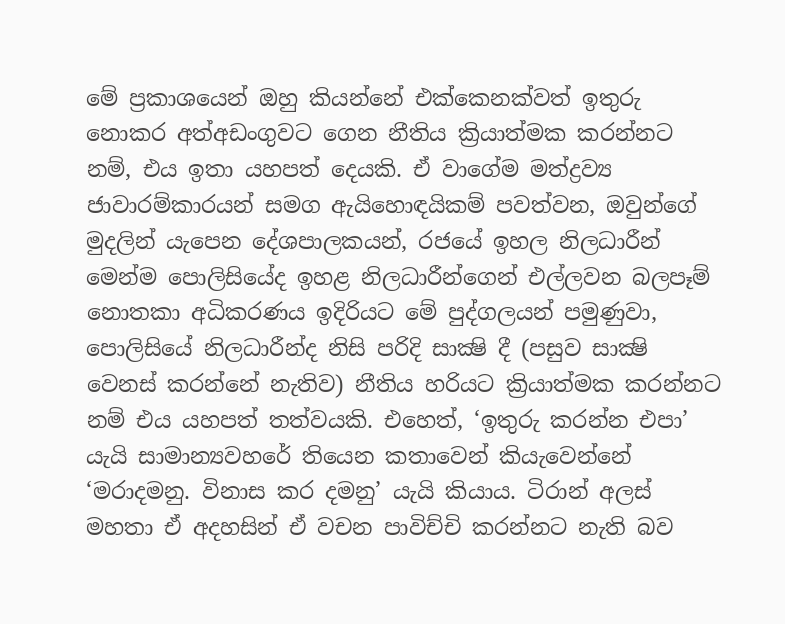මේ ප්‍රකාශයෙන් ඔහු කියන්නේ එක්කෙනක්වත් ඉතුරු නොකර අත්අඩංගුවට ගෙන නීතිය ක්‍රියාත්මක කරන්නට නම්, එය ඉතා යහපත් දෙයකි. ඒ වාගේම මත්ද්‍රව්‍ය ජාවාරම්කාරයන් සමග ඇයිහොඳයිකම් පවත්වන, ඔවුන්ගේ මුදලින් යැපෙන දේශපාලකයන්, රජයේ ඉහල නිලධාරීන් මෙන්ම පොලිසියේද ඉහළ නිලධාරීන්ගෙන් එල්ලවන බලපෑම් නොතකා අධිකරණය ඉදිරියට මේ පුද්ගලයන් පමුණුවා, පොලිසියේ නිලධාරීන්ද නිසි පරිදි සාක්‍ෂි දී (පසුව සාක්‍ෂි වෙනස් කරන්නේ නැතිව) නීතිය හරියට ක්‍රියාත්මක කරන්නට නම් එය යහපත් තත්වයකි. එහෙත්, ‘ඉතුරු කරන්න එපා’ යැයි සාමාන්‍යවහරේ තියෙන කතාවෙන් කියැවෙන්නේ ‘මරාදමනු. විනාස කර දමනු’ යැයි කියාය. ටිරාන් අලස් මහතා ඒ අදහසින් ඒ වචන පාවිච්චි කරන්නට නැති බව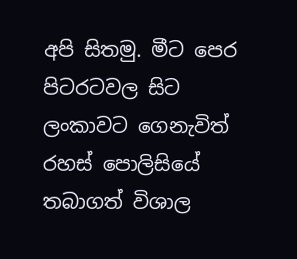අපි සිතමු. මීට පෙර පිටරටවල සිට ලංකාවට ගෙනැවිත් රහස් පොලිසියේ තබාගත් විශාල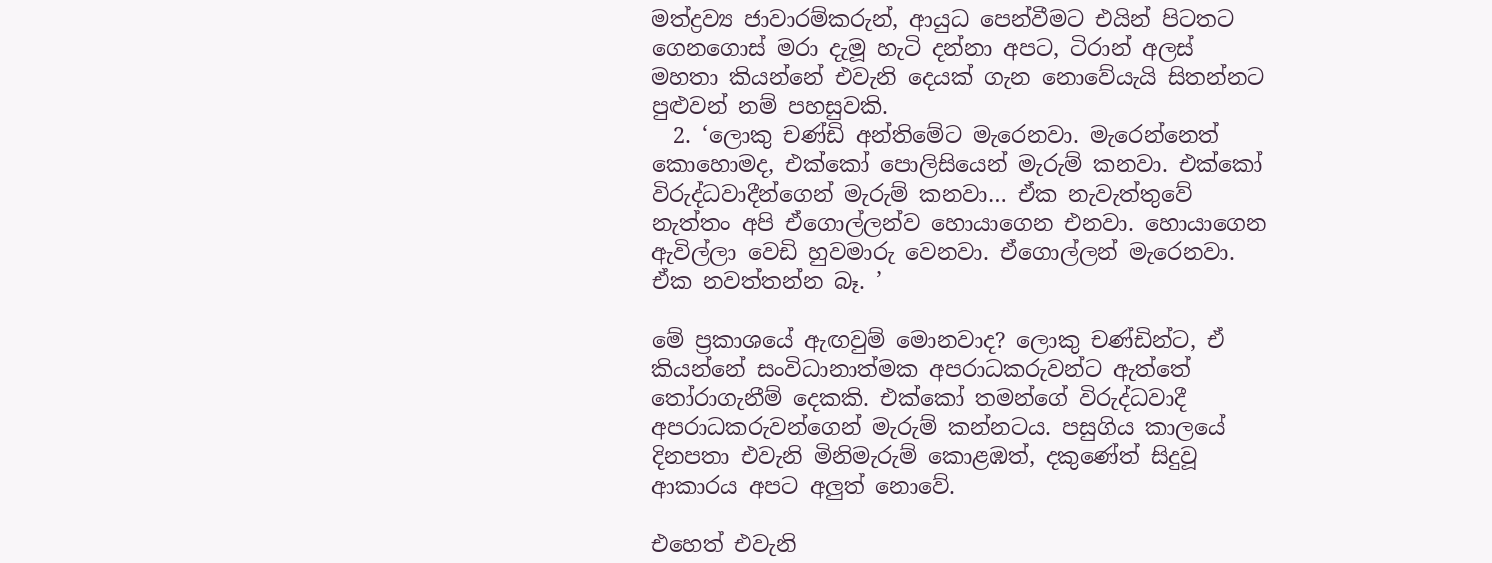මත්ද්‍රව්‍ය ජාවාරම්කරුන්, ආයුධ පෙන්වීමට එයින් පිටතට ගෙනගොස් මරා දැමූ හැටි දන්නා අපට, ටිරාන් අලස් මහතා කියන්නේ එවැනි දෙයක් ගැන නොවේයැයි සිතන්නට පුළුවන් නම් පහසුවකි.
  2. ‘ලොකු චණ්ඩි අන්තිමේට මැරෙනවා. මැරෙන්නෙත් කොහොමද, එක්කෝ පොලිසියෙන් මැරුම් කනවා. එක්කෝ විරුද්ධවාදීන්ගෙන් මැරුම් කනවා… ඒක නැවැත්තුවේ නැත්තං අපි ඒගොල්ලන්ව හොයාගෙන එනවා. හොයාගෙන ඇවිල්ලා වෙඩි හුවමාරු වෙනවා. ඒගොල්ලන් මැරෙනවා. ඒක නවත්තන්න බෑ. ’

මේ ප්‍රකාශයේ ඇඟවුම් මොනවාද? ලොකු චණ්ඩින්ට, ඒ කියන්නේ සංවිධානාත්මක අපරාධකරුවන්ට ඇත්තේ තෝරාගැනීම් දෙකකි. එක්කෝ තමන්ගේ විරුද්ධවාදී අපරාධකරුවන්ගෙන් මැරුම් කන්නටය. පසුගිය කාලයේ දිනපතා එවැනි මිනිමැරුම් කොළඹත්, දකුණේත් සිදුවූ ආකාරය අපට අලුත් නොවේ.

එහෙත් එවැනි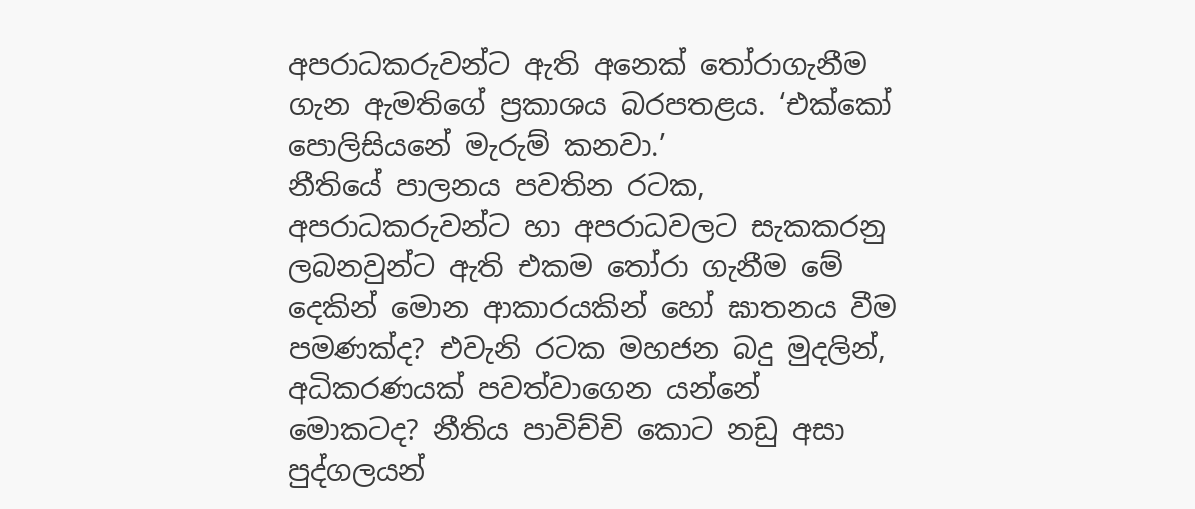අපරාධකරුවන්ට ඇති අනෙක් තෝරාගැනීම ගැන ඇමතිගේ ප්‍රකාශය බරපතළය. ‘එක්කෝ පොලිසියනේ මැරුම් කනවා.’
නීතියේ පාලනය පවතින රටක, අපරාධකරුවන්ට හා අපරාධවලට සැකකරනු ලබනවුන්ට ඇති එකම තෝරා ගැනීම මේ දෙකින් මොන ආකාරයකින් හෝ ඝාතනය වීම පමණක්ද? එවැනි රටක මහජන බදු මුදලින්, අධිකරණයක් පවත්වාගෙන යන්නේ මොකටද? නීතිය පාවිච්චි කොට නඩු අසා පුද්ගලයන්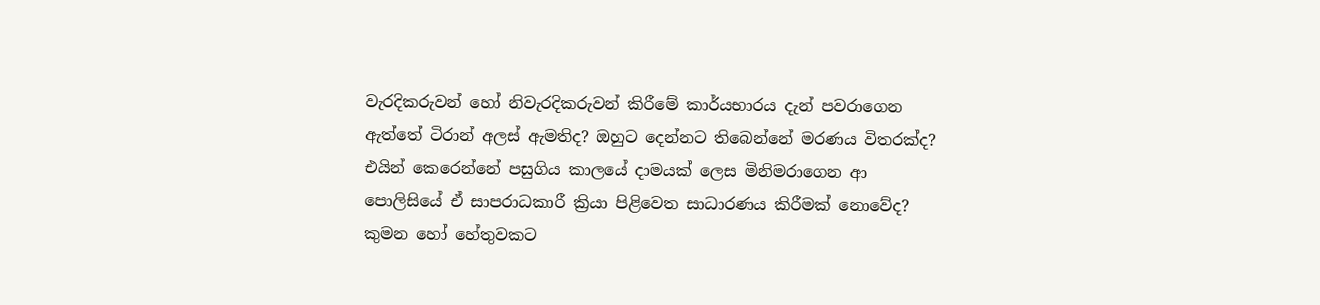වැරදිකරුවන් හෝ නිවැරදිකරුවන් කිරීමේ කාර්යභාරය දැන් පවරාගෙන ඇත්තේ ටිරාන් අලස් ඇමතිද? ඔහුට දෙන්නට තිබෙන්නේ මරණය විතරක්ද? එයින් කෙරෙන්නේ පසුගිය කාලයේ දාමයක් ලෙස මිනිමරාගෙන ආ පොලිසියේ ඒ සාපරාධකාරී ක්‍රියා පිළිවෙත සාධාරණය කිරීමක් නොවේද? කුමන හෝ හේතුවකට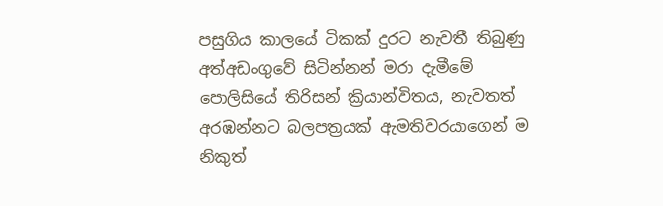පසුගිය කාලයේ ටිකක් දුරට නැවතී තිබුණු අත්අඩංගුවේ සිටින්නන් මරා දැමීමේ පොලිසියේ තිරිසන් ක්‍රියාන්විතය, නැවතත් අරඹන්නට බලපත්‍රයක් ඇමතිවරයාගෙන් ම නිකුත්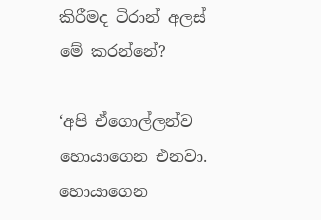කිරීමද ටිරාන් අලස් මේ කරන්නේ?

‘අපි ඒගොල්ලන්ව හොයාගෙන එනවා. හොයාගෙන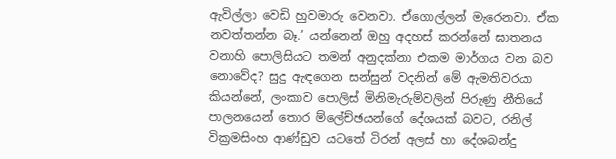ඇවිල්ලා වෙඩි හුවමාරු වෙනවා. ඒගොල්ලන් මැරෙනවා. ඒක නවත්තන්න බෑ.’ යන්නෙන් ඔහු අදහස් කරන්නේ ඝාතනය වනාහි පොලිසියට තමන් අනුදක්නා එකම මාර්ගය වන බව නොවේද? සුදු ඇඳගෙන සන්සුන් වදනින් මේ ඇමතිවරයා කියන්නේ, ලංකාව පොලිස් මිනිමැරුම්වලින් පිරුණු නීතියේ පාලනයෙන් තොර ම්ලේච්ඡයන්ගේ දේශයක් බවට, රනිල් වික්‍රමසිංහ ආණ්ඩුව යටතේ ටිරන් අලස් හා දේශබන්දු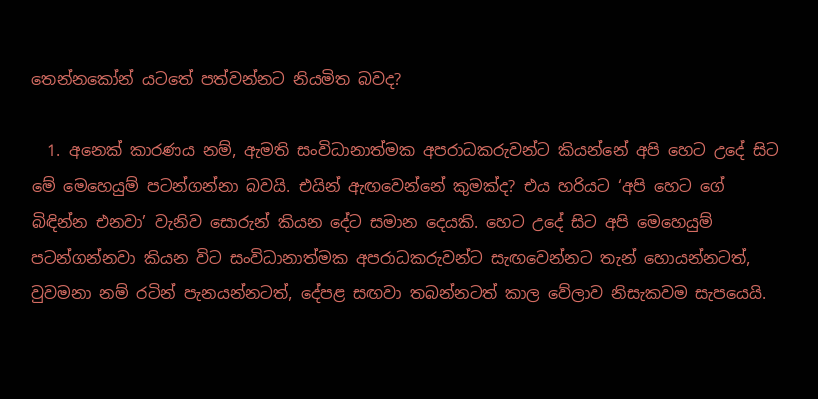තෙන්නකෝන් යටතේ පත්වන්නට නියමිත බවද?

  1. අනෙක් කාරණය නම්, ඇමති සංවිධානාත්මක අපරාධකරුවන්ට කියන්නේ අපි හෙට උදේ සිට මේ මෙහෙයුම් පටන්ගන්නා බවයි. එයින් ඇඟවෙන්නේ කුමක්ද? එය හරියට ‘අපි හෙට ගේ බිඳින්න එනවා’ වැනිව සොරුන් කියන දේට සමාන දෙයකි. හෙට උදේ සිට අපි මෙහෙයුම් පටන්ගන්නවා කියන විට සංවිධානාත්මක අපරාධකරුවන්ට සැඟවෙන්නට තැන් හොයන්නටත්, වුවමනා නම් රටින් පැනයන්නටත්, දේපළ සඟවා තබන්නටත් කාල වේලාව නිසැකවම සැපයෙයි.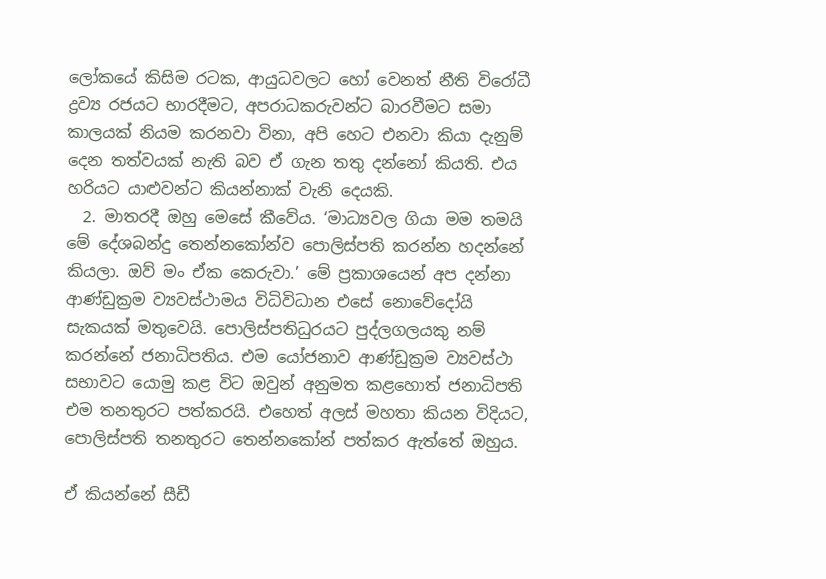ලෝකයේ කිසිම රටක, ආයුධවලට හෝ වෙනත් නීති විරෝධී ද්‍රව්‍ය රජයට භාරදීමට, අපරාධකරුවන්ට බාරවීමට සමා කාලයක් නියම කරනවා විනා, අපි හෙට එනවා කියා දැනුම් දෙන තත්වයක් නැති බව ඒ ගැන තතු දන්නෝ කියති. එය හරියට යාළුවන්ට කියන්නාක් වැනි දෙයකි.
  2. මාතරදී ඔහු මෙසේ කීවේය. ‘මාධ්‍යවල ගියා මම තමයි මේ දේශබන්දු තෙන්නකෝන්ව පොලිස්පති කරන්න හදන්නේ කියලා. ඔව් මං ඒක කෙරුවා.’ මේ ප්‍රකාශයෙන් අප දන්නා ආණ්ඩුක්‍රම ව්‍යවස්ථාමය විධිවිධාන එසේ නොවේදෝයි සැකයක් මතුවෙයි. පොලිස්පතිධුරයට පුද්ලගලයකු නම් කරන්නේ ජනාධිපතිය. එම යෝජනාව ආණ්ඩුක්‍රම ව්‍යවස්ථා සභාවට යොමු කළ විට ඔවුන් අනුමත කළහොත් ජනාධිපති එම තනතුරට පත්කරයි. එහෙත් අලස් මහතා කියන විදියට, පොලිස්පති තනතුරට තෙන්නකෝන් පත්කර ඇත්තේ ඔහුය.

ඒ කියන්නේ සීඩී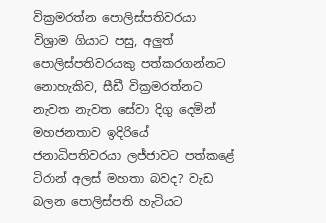වික්‍රමරත්න පොලිස්පතිවරයා විශ්‍රාම ගියාට පසු, අලුත් පොලිස්පතිවරයකු පත්කරගන්නට නොහැකිව, සීඩී වික්‍රමරත්නට නැවත නැවත සේවා දිගු දෙමින් මහජනතාව ඉදිරියේ ජනාධිපතිවරයා ලජ්ජාවට පත්කළේ ටිරාන් අලස් මහතා බවද? වැඩ බලන පොලිස්පති හැටියට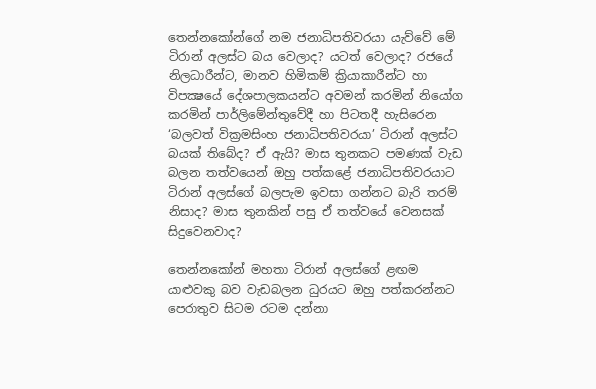තෙන්නකෝන්ගේ නම ජනාධිපතිවරයා යැව්වේ මේ ටිරාන් අලස්ට බය වෙලාද? යටත් වෙලාද? රජයේ නිලධාරීන්ට, මානව හිමිකම් ක්‍රියාකාරීන්ට හා විපක්‍ෂයේ දේශපාලකයන්ට අවමන් කරමින් නියෝග කරමින් පාර්ලිමේන්තුවේදී හා පිටතදී හැසිරෙන ‘බලවත් වික්‍රමසිංහ ජනාධිපතිවරයා’ ටිරාන් අලස්ට බයක් තිබේද? ඒ ඇයි? මාස තුනකට පමණක් වැඩ බලන තත්වයෙන් ඔහු පත්කළේ ජනාධිපතිවරයාට ටිරාන් අලස්ගේ බලපැම ඉවසා ගන්නට බැරි තරම් නිසාද? මාස තුනකින් පසු ඒ තත්වයේ වෙනසක් සිදුවෙනවාද?

තෙන්නකෝන් මහතා ටිරාන් අලස්ගේ ළඟම යාළුවකු බව වැඩබලන ධුරයට ඔහු පත්කරන්නට පෙරාතුව සිටම රටම දන්නා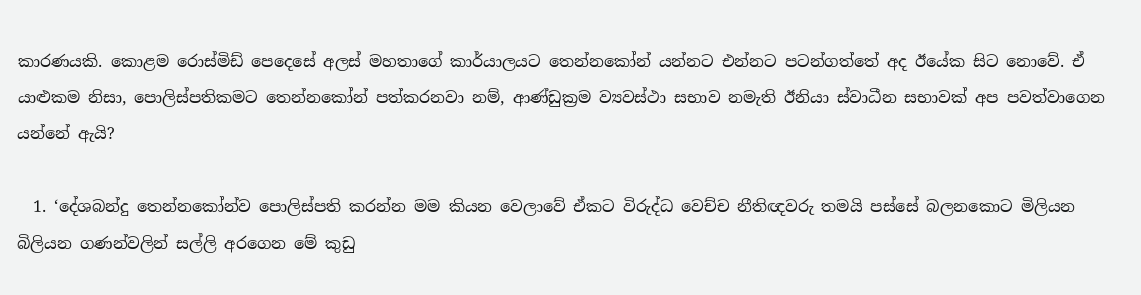කාරණයකි. කොළම රොස්මිඩ් පෙදෙසේ අලස් මහතාගේ කාර්යාලයට තෙන්නකෝන් යන්නට එන්නට පටන්ගත්තේ අද ඊයේක සිට නොවේ. ඒ යාළුකම නිසා, පොලිස්පතිකමට තෙන්නකෝන් පත්කරනවා නම්, ආණ්ඩුක්‍රම ව්‍යවස්ථා සභාව නමැති ඊනියා ස්වාධීන සභාවක් අප පවත්වාගෙන යන්නේ ඇයි?

  1. ‘දේශබන්දු තෙන්නකෝන්ව පොලිස්පති කරන්න මම කියන වෙලාවේ ඒකට විරුද්ධ වෙච්ච නීතිඥවරු තමයි පස්සේ බලනකොට මිලියන බිලියන ගණන්වලින් සල්ලි අරගෙන මේ කුඩු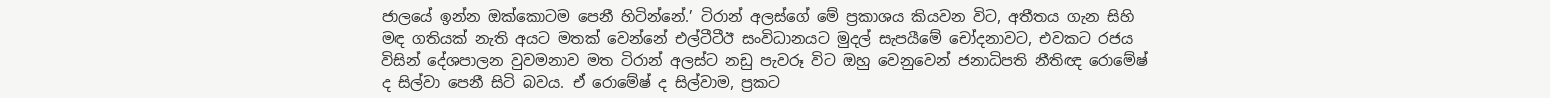ජාලයේ ඉන්න ඔක්කොටම පෙනී හිටින්නේ.’ ටිරාන් අලස්ගේ මේ ප්‍රකාශය කියවන විට, අතීතය ගැන සිහි මඳ ගතියක් නැති අයට මතක් වෙන්නේ එල්ටීටීඊ සංවිධානයට මුදල් සැපයීමේ චෝදනාවට, එවකට රජය විසින් දේශපාලන වුවමනාව මත ටිරාන් අලස්ට නඩු පැවරූ විට ඔහු වෙනුවෙන් ජනාධිපති නීතිඥ රොමේෂ් ද සිල්වා පෙනී සිටි බවය. ඒ රොමේෂ් ද සිල්වාම, ප්‍රකට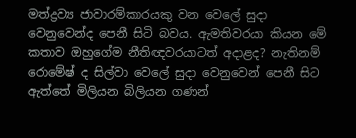මත්ද්‍රව්‍ය ජාවාරම්කාරයකු වන වෙලේ සුදා වෙනුවෙන්ද පෙනී සිටි බවය. ඇමතිවරයා කියන මේ කතාව ඔහුගේම නීතිඥවරයාටත් අදාළද? නැතිනම් රොමේෂ් ද සිල්වා වෙලේ සුදා වෙනුවෙන් පෙනී සිට ඇත්තේ මිලියන බිලියන ගණන්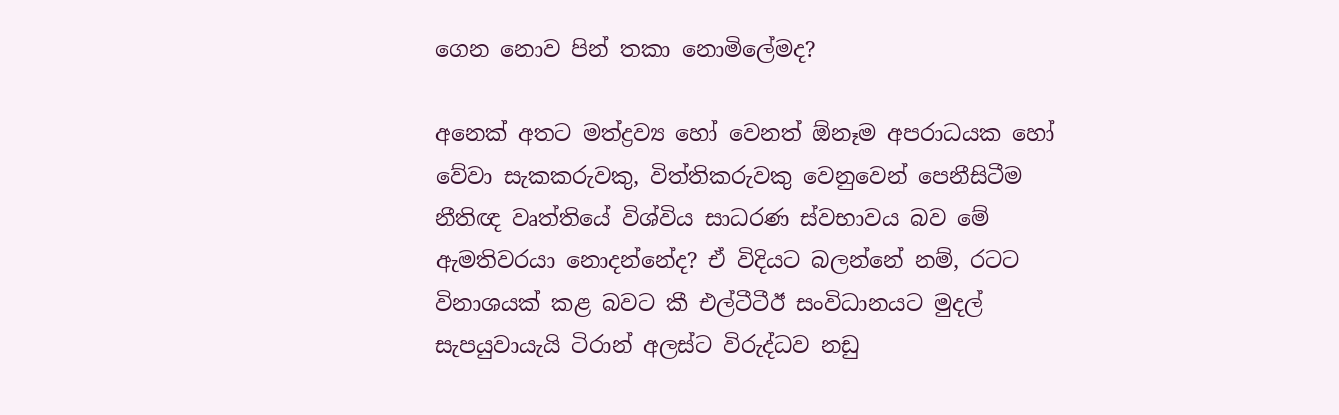ගෙන නොව පින් තකා නොමිලේමද?

අනෙක් අතට මත්ද්‍රව්‍ය හෝ වෙනත් ඕනෑම අපරාධයක හෝ වේවා සැකකරුවකු, විත්තිකරුවකු වෙනුවෙන් පෙනීසිටීම නීතිඥ වෘත්තියේ විශ්විය සාධරණ ස්වභාවය බව මේ ඇමතිවරයා නොදන්නේද? ඒ විදියට බලන්නේ නම්, රටට විනාශයක් කළ බවට කී එල්ටීටීඊ සංවිධානයට මුදල් සැපයුවායැයි ටිරාන් අලස්ට විරුද්ධව නඩු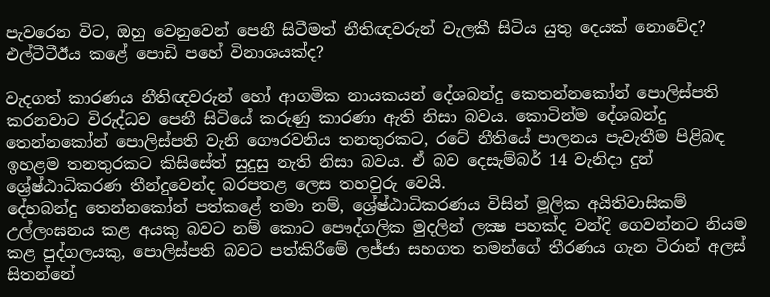පැවරෙන විට, ඔහු වෙනුවෙන් පෙනී සිටීමත් නීතිඥවරුන් වැලකී සිටිය යුතු දෙයක් නොවේද? එල්ටීටීඊය කළේ පොඩි පහේ විනාශයක්ද?

වැදගත් කාරණය නීතිඥවරුන් හෝ ආගමික නායකයන් දේශබන්දු කෙතන්නකෝන් පොලිස්පති කරනවාට විරුද්ධව පෙනී සිටියේ කරුණු කාරණා ඇති නිසා බවය. කොටින්ම දේශබන්දු තෙන්නකෝන් පොලිස්පති වැනි ගෞරවනිය තනතුරකට, රටේ නීතියේ පාලනය පැවැතීම පිළිබඳ ඉහළම තනතුරකට කිසිසේත් සුදුසු නැති නිසා බවය. ඒ බව දෙසැම්බර් 14 වැනිදා දුන් ශ්‍රේෂ්ඨාධිකරණ තීන්දුවෙන්ද බරපතළ ලෙස තහවුරු වෙයි.
දේහබන්දු තෙන්නකෝන් පත්කළේ තමා නම්, ශ්‍රේෂ්ඨාධිකරණය විසින් මූලික අයිතිවාසිකම් උල්ලංඝනය කළ අයකු බවට නම් කොට පෞද්ගලික මුදලින් ලක්‍ෂ පහක්ද වන්දි ගෙවන්නට නියම කළ පුද්ගලයකු, පොලිස්පති බවට පත්කිරීමේ ලජ්ජා සහගත තමන්ගේ තීරණය ගැන ටිරාන් අලස් සිතන්නේ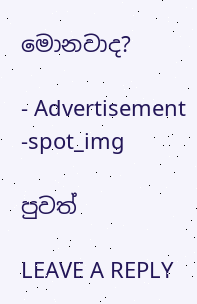මොනවාද?

- Advertisement -spot_img

පුවත්

LEAVE A REPLY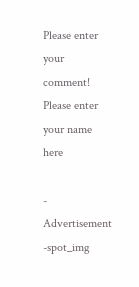Please enter your comment!
Please enter your name here

- Advertisement -spot_img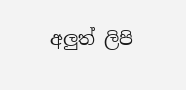අලුත් ලිපි